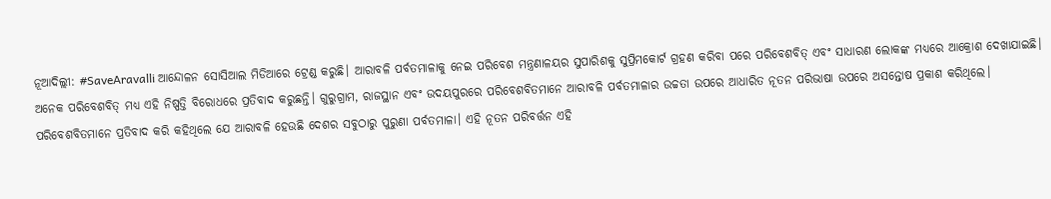ନୂଆଦିଲ୍ଲୀ: #SaveAravalli ଆନ୍ଦୋଳନ ସୋସିଆଲ ମିଡିଆରେ ଟ୍ରେଣ୍ଡ କରୁଛି। ଆରାବଳି ପର୍ବତମାଳାକୁ ନେଇ ପରିବେଶ ମନ୍ତ୍ରଣାଳୟର ସୁପାରିଶକୁ ସୁପ୍ରିମକୋର୍ଟ ଗ୍ରହଣ କରିବା ପରେ ପରିବେଶବିତ୍ ଏବଂ ସାଧାରଣ ଲୋକଙ୍କ ମଧ୍ୟରେ ଆକ୍ରୋଶ ଦେଖାଯାଇଛି। ଅନେକ ପରିବେଶବିତ୍ ମଧ୍ୟ ଏହି ନିଷ୍ପତ୍ତି ବିରୋଧରେ ପ୍ରତିବାଦ କରୁଛନ୍ତି। ଗୁରୁଗ୍ରାମ, ରାଜସ୍ଥାନ ଏବଂ ଉଦୟପୁରରେ ପରିବେଶବିତମାନେ ଆରାବଳି ପର୍ବତମାଳାର ଉଚ୍ଚତା ଉପରେ ଆଧାରିତ ନୂତନ ପରିଭାଷା ଉପରେ ଅସନ୍ତୋଷ ପ୍ରକାଶ କରିଥିଲେ।
ପରିବେଶବିତମାନେ ପ୍ରତିବାଦ କରି କହିଥିଲେ ଯେ ଆରାବଳି ହେଉଛି ଦେଶର ସବୁଠାରୁ ପୁରୁଣା ପର୍ବତମାଳା। ଏହି ନୂତନ ପରିବର୍ତ୍ତନ ଏହି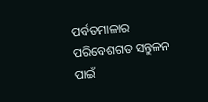ପର୍ବତମାଳାର ପରିବେଶଗତ ସନ୍ତୁଳନ ପାଇଁ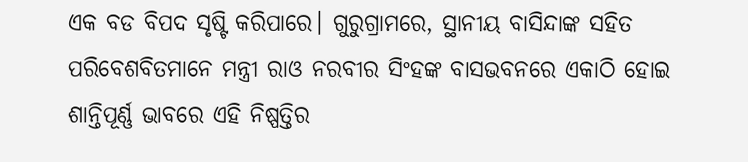ଏକ ବଡ ବିପଦ ସୃଷ୍ଟି କରିପାରେ। ଗୁରୁଗ୍ରାମରେ, ସ୍ଥାନୀୟ ବାସିନ୍ଦାଙ୍କ ସହିତ ପରିବେଶବିତମାନେ ମନ୍ତ୍ରୀ ରାଓ ନରବୀର ସିଂହଙ୍କ ବାସଭବନରେ ଏକାଠି ହୋଇ ଶାନ୍ତିପୂର୍ଣ୍ଣ ଭାବରେ ଏହି ନିଷ୍ପତ୍ତିର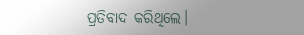ପ୍ରତିବାଦ କରିଥିଲେ।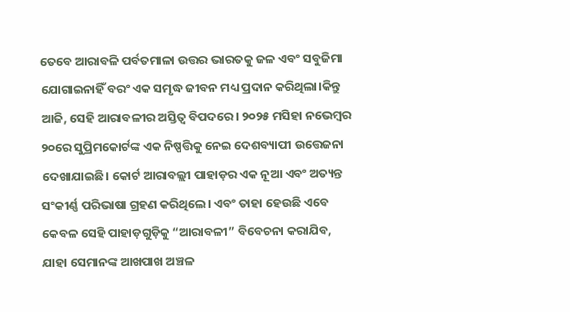ତେବେ ଆରାବଳି ପର୍ବତମାଳା ଉତ୍ତର ଭାରତକୁ ଜଳ ଏବଂ ସବୁଜିମା ଯୋଗାଇନାହିଁ ବରଂ ଏକ ସମୃଦ୍ଧ ଜୀବନ ମଧ୍ୟ ପ୍ରଦାନ କରିଥିଲା।କିନ୍ତୁ ଆଜି, ସେହି ଆରାବଳୀର ଅସ୍ତିତ୍ୱ ବିପଦରେ। ୨୦୨୫ ମସିହା ନଭେମ୍ବର ୨୦ରେ ସୁପ୍ରିମକୋର୍ଟଙ୍କ ଏକ ନିଷ୍ପତ୍ତିକୁ ନେଇ ଦେଶବ୍ୟାପୀ ଉତ୍ତେଜନା ଦେଖାଯାଇଛି। କୋର୍ଟ ଆରାବଲ୍ଲୀ ପାହାଡ଼ର ଏକ ନୂଆ ଏବଂ ଅତ୍ୟନ୍ତ ସଂକୀର୍ଣ୍ଣ ପରିଭାଷା ଗ୍ରହଣ କରିଥିଲେ। ଏବଂ ତାହା ହେଉଛି ଏବେ କେବଳ ସେହି ପାହାଡ଼ଗୁଡ଼ିକୁ “ଆରାବଳୀ” ବିବେଚନା କରାଯିବ, ଯାହା ସେମାନଙ୍କ ଆଖପାଖ ଅଞ୍ଚଳ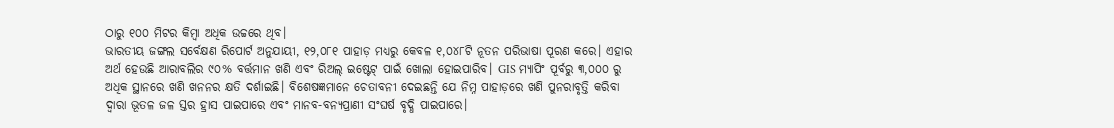ଠାରୁ ୧୦୦ ମିଟର କିମ୍ବା ଅଧିକ ଉଚ୍ଚରେ ଥିବ।
ଭାରତୀୟ ଜଙ୍ଗଲ ସର୍ବେକ୍ଷଣ ରିପୋର୍ଟ ଅନୁଯାୟୀ, ୧୨,୦୮୧ ପାହାଡ଼ ମଧ୍ୟରୁ କେବଳ ୧,୦୪୮ଟି ନୂତନ ପରିଭାଷା ପୂରଣ କରେ। ଏହାର ଅର୍ଥ ହେଉଛି ଆରାବଲିର ୯୦% ବର୍ତ୍ତମାନ ଖଣି ଏବଂ ରିଅଲ୍ ଇଷ୍ଟେଟ୍ ପାଇଁ ଖୋଲା ହୋଇପାରିବ। GIS ମ୍ୟାପିଂ ପୂର୍ବରୁ ୩,୦୦୦ ରୁ ଅଧିକ ସ୍ଥାନରେ ଖଣି ଖନନର କ୍ଷତି ଦର୍ଶାଇଛି। ବିଶେଷଜ୍ଞମାନେ ଚେତାବନୀ ଦେଇଛନ୍ତି ଯେ ନିମ୍ନ ପାହାଡ଼ରେ ଖଣି ପୁନରାବୃତ୍ତି କରିବା ଦ୍ୱାରା ଭୂତଳ ଜଳ ସ୍ତର ହ୍ରାସ ପାଇପାରେ ଏବଂ ମାନବ-ବନ୍ୟପ୍ରାଣୀ ସଂଘର୍ଷ ବୃଦ୍ଧି ପାଇପାରେ।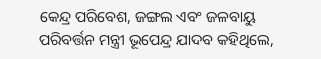କେନ୍ଦ୍ର ପରିବେଶ, ଜଙ୍ଗଲ ଏବଂ ଜଳବାୟୁ ପରିବର୍ତ୍ତନ ମନ୍ତ୍ରୀ ଭୂପେନ୍ଦ୍ର ଯାଦବ କହିଥିଲେ,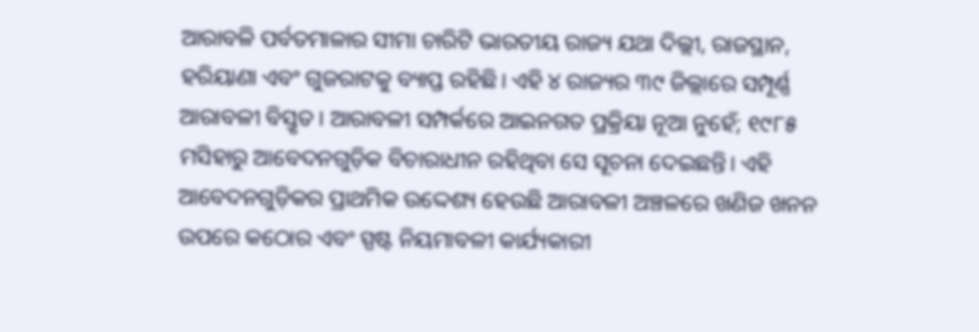ଆରାବଳି ପର୍ବତମାଳାର ସୀମା ଚାରିଟି ଭାରତୀୟ ରାଜ୍ୟ ଯଥା ଦିଲ୍ଲୀ, ରାଜସ୍ଥାନ, ହରିୟାଣା ଏବଂ ଗୁଜରାଟକୁ ବ୍ୟାପ୍ତ ରହିଛି। ଏହି ୪ ରାଜ୍ୟର ୩୯ ଜିଲ୍ଲାରେ ସମ୍ପୂର୍ଣ୍ଣ ଆରାବଳୀ ବିସ୍ତୃତ। ଆରାବଳୀ ସମ୍ପର୍କରେ ଆଇନଗତ ପ୍ରକ୍ରିୟା ନୂଆ ନୁହେଁ; ୧୯୮୫ ମସିହାରୁ ଆବେଦନଗୁଡ଼ିକ ବିଚାରାଧୀନ ରହିଥିବା ସେ ସୂଚନା ଦେଇଛନ୍ତି। ଏହି ଆବେଦନଗୁଡ଼ିକର ପ୍ରାଥମିକ ଉଦ୍ଦେଶ୍ୟ ହେଉଛି ଆରାବଳୀ ଅଞ୍ଚଳରେ ଖଣିଜ ଖନନ ଉପରେ କଠୋର ଏବଂ ସ୍ପଷ୍ଟ ନିୟମାବଳୀ କାର୍ଯ୍ୟକାରୀ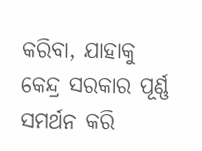କରିବା, ଯାହାକୁ କେନ୍ଦ୍ର ସରକାର ପୂର୍ଣ୍ଣ ସମର୍ଥନ କରି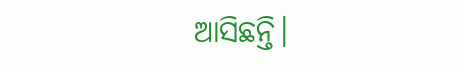ଆସିଛନ୍ତି।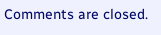Comments are closed.